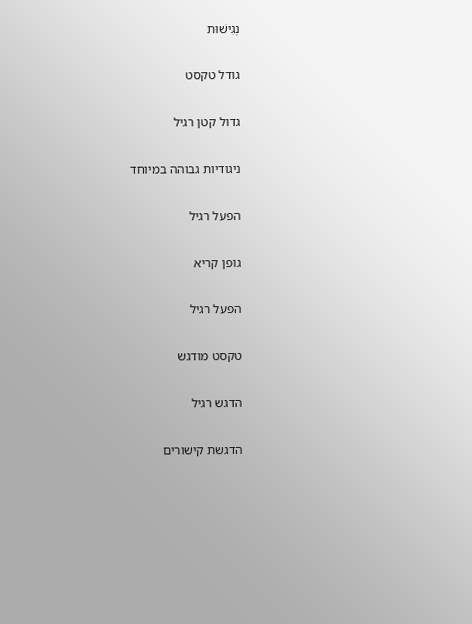נְגִישׁוּת

גודל טקסט

גדול קטן רגיל

ניגודיות גבוהה במיוחד

הפעל רגיל

גופן קריא

הפעל רגיל

טקסט מודגש

הדגש רגיל

הדגשת קישורים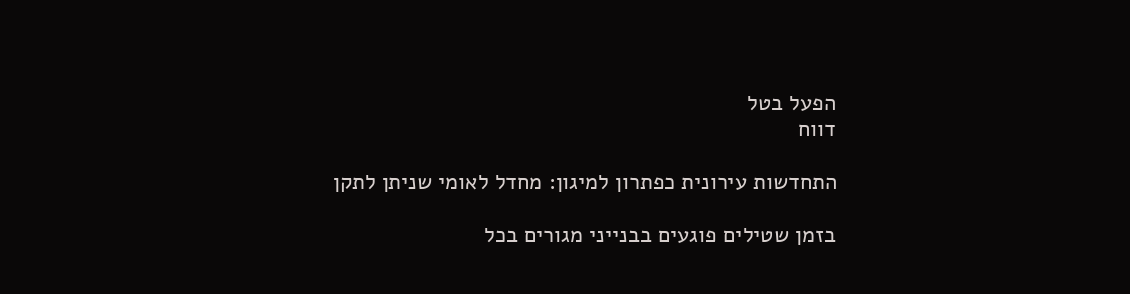הפעל בטל
דווח

התחדשות עירונית כפתרון למיגון: מחדל לאומי שניתן לתקן

בזמן שטילים פוגעים בבנייני מגורים בכל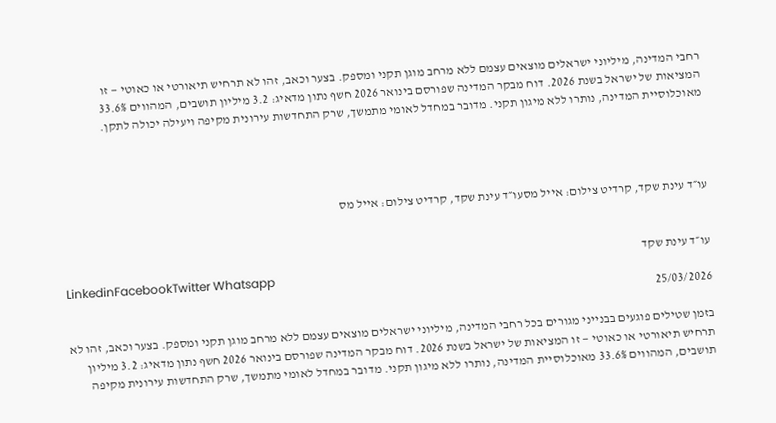רחבי המדינה, מיליוני ישראלים מוצאים עצמם ללא מרחב מוגן תקני ומספק. בצער וכאב, זהו לא תרחיש תיאורטי או כאוטי — זו המציאות של ישראל בשנת 2026. דוח מבקר המדינה שפורסם בינואר 2026 חשף נתון מדאיג: 3.2 מיליון תושבים, המהווים 33.6% מאוכלוסיית המדינה, נותרו ללא מיגון תקני. מדובר במחדל לאומי מתמשך, שרק התחדשות עירונית מקיפה ויעילה יכולה לתקן.




עו״ד עינת שקד, קרדיט צילום: אייל מסעו״ד עינת שקד, קרדיט צילום: אייל מס


עו״ד עינת שקד
LinkedinFacebookTwitter Whatsapp
25/03/2026

בזמן שטילים פוגעים בבנייני מגורים בכל רחבי המדינה, מיליוני ישראלים מוצאים עצמם ללא מרחב מוגן תקני ומספק. בצער וכאב, זהו לא תרחיש תיאורטי או כאוטי — זו המציאות של ישראל בשנת 2026. דוח מבקר המדינה שפורסם בינואר 2026 חשף נתון מדאיג: 3.2 מיליון תושבים, המהווים 33.6% מאוכלוסיית המדינה, נותרו ללא מיגון תקני. מדובר במחדל לאומי מתמשך, שרק התחדשות עירונית מקיפה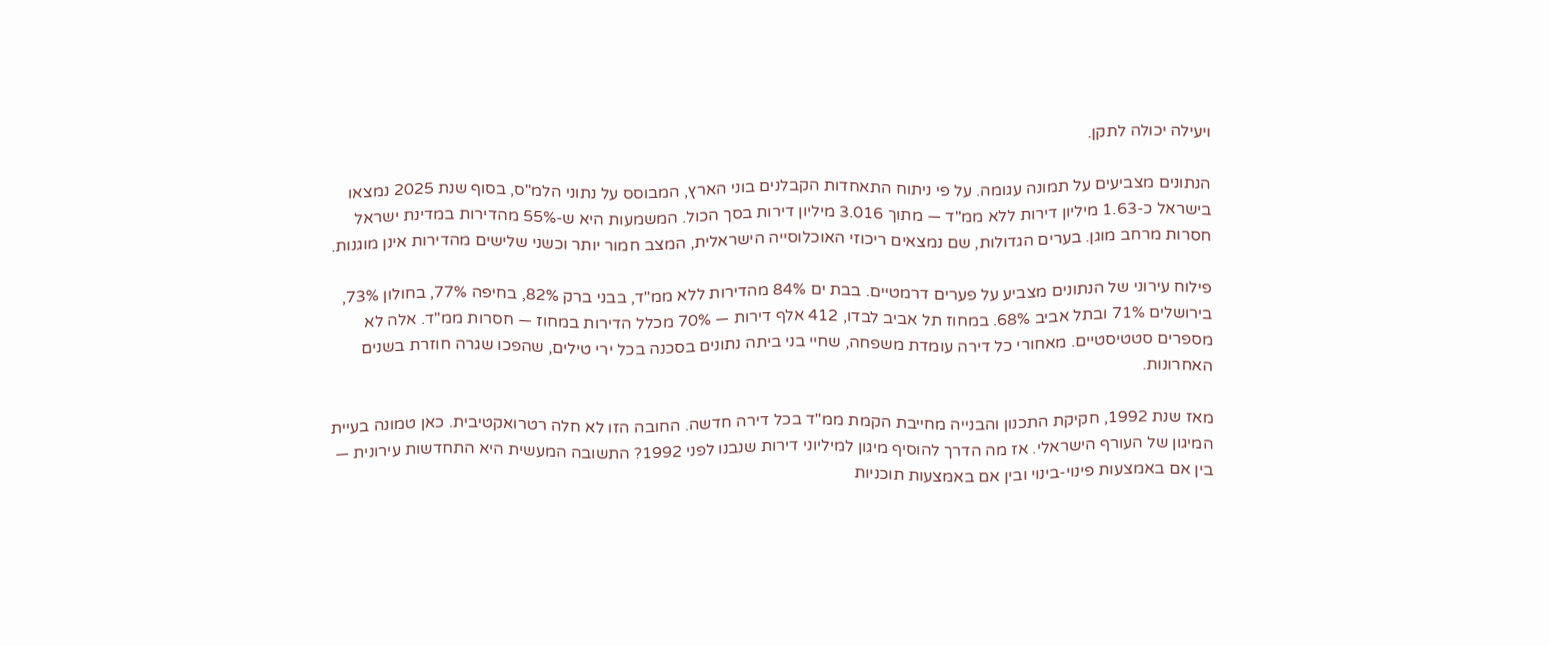ויעילה יכולה לתקן.

הנתונים מצביעים על תמונה עגומה. על פי ניתוח התאחדות הקבלנים בוני הארץ, המבוסס על נתוני הלמ"ס, בסוף שנת 2025 נמצאו בישראל כ-1.63 מיליון דירות ללא ממ"ד — מתוך 3.016 מיליון דירות בסך הכול. המשמעות היא ש-55% מהדירות במדינת ישראל חסרות מרחב מוגן. בערים הגדולות, שם נמצאים ריכוזי האוכלוסייה הישראלית, המצב חמור יותר וכשני שלישים מהדירות אינן מוגנות.

פילוח עירוני של הנתונים מצביע על פערים דרמטיים. בבת ים 84% מהדירות ללא ממ"ד, בבני ברק 82%, בחיפה 77%, בחולון 73%, בירושלים 71% ובתל אביב 68%. במחוז תל אביב לבדו, 412 אלף דירות — 70% מכלל הדירות במחוז — חסרות ממ"ד. אלה לא מספרים סטטיסטיים. מאחורי כל דירה עומדת משפחה, שחיי בני ביתה נתונים בסכנה בכל ירי טילים, שהפכו שגרה חוזרת בשנים האחרונות.

מאז שנת 1992, חקיקת התכנון והבנייה מחייבת הקמת ממ"ד בכל דירה חדשה. החובה הזו לא חלה רטרואקטיבית. כאן טמונה בעיית המיגון של העורף הישראלי. אז מה הדרך להוסיף מיגון למיליוני דירות שנבנו לפני 1992? התשובה המעשית היא התחדשות עירונית — בין אם באמצעות פינוי-בינוי ובין אם באמצעות תוכניות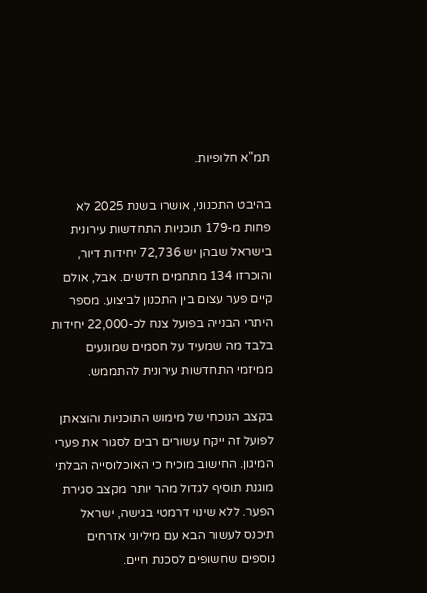תמ"א חלופיות.

בהיבט התכנוני, אושרו בשנת 2025 לא פחות מ-179 תוכניות התחדשות עירונית בישראל שבהן יש 72,736 יחידות דיור, והוכרזו 134 מתחמים חדשים. אבל, אולם קיים פער עצום בין התכנון לביצוע. מספר היתרי הבנייה בפועל צנח לכ-22,000 יחידות בלבד מה שמעיד על חסמים שמונעים ממיזמי התחדשות עירונית להתממש.

בקצב הנוכחי של מימוש התוכניות והוצאתן לפועל זה ייקח עשורים רבים לסגור את פערי המיגון. החישוב מוכיח כי האוכלוסייה הבלתי מוגנת תוסיף לגדול מהר יותר מקצב סגירת הפער. ללא שינוי דרמטי בגישה, ישראל תיכנס לעשור הבא עם מיליוני אזרחים נוספים שחשופים לסכנת חיים.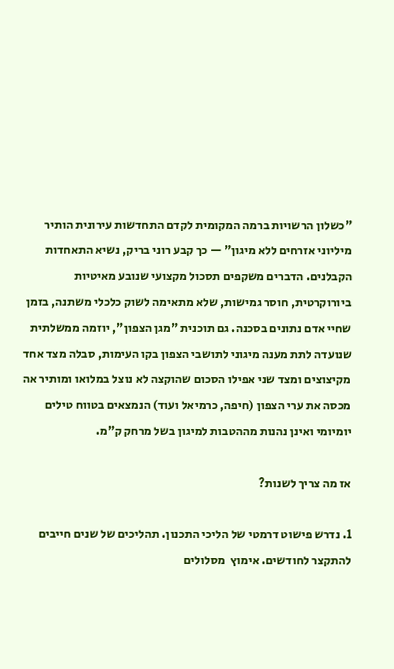"כשלון הרשויות ברמה המקומית לקדם התחדשות עירונית הותיר מיליוני אזרחים ללא מיגון" — כך קבע רוני בריק, נשיא התאחדות הקבלנים. הדברים משקפים תסכול מקצועי שנובע מאיטיות ביורוקרטית, חוסר גמישות, שלא מתאימה לשוק כלכלי משתנה, בזמן שחיי אדם נתונים בסכנה. גם תוכנית "מגן הצפון", יוזמה ממשלתית שנועדה לתת מענה מיגוני לתושבי הצפון בקו העימות, סבלה מצד אחד מקיצוצים ומצד שני אפילו הסכום שהוקצה לא נוצל במלואו ומותיר אה מכסה את ערי הצפון (חיפה, כרמיאל ועוד) הנמצאים בטווח טילים יומיומי ואינן נהנות מההטבות למיגון בשל מרחק ק"מ.

אז מה צריך לשנות?

1. נדרש פישוט דרמטי של הליכי התכנון. תהליכים של שנים חייבים להתקצר לחודשים. אימוץ  מסלולים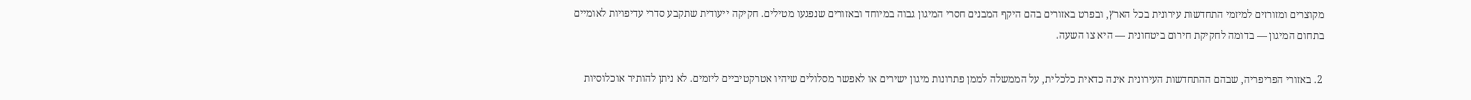מקוצרים ומזורזים למיזמי התחדשות עירונית בכל הארץ, ובפרט באזורים בהם היקף המבנים חסרי המיגון גבוה במיוחד ובאזורים שנפגעו מטילים. חקיקה ייעודית שתקבע סדרי עדיפויות לאומיים בתחום המיגון — בדומה לחקיקת חירום ביטחונית — היא צו השעה.

2. באזורי הפריפריה, שבהם ההתחדשות העירונית אינה כדאית כלכלית, על הממשלה לממן פתרונות מיגון ישירים או לאפשר מסלולים שיהיו אטרקטיביים ליזמים. לא ניתן להותיר אוכלוסיות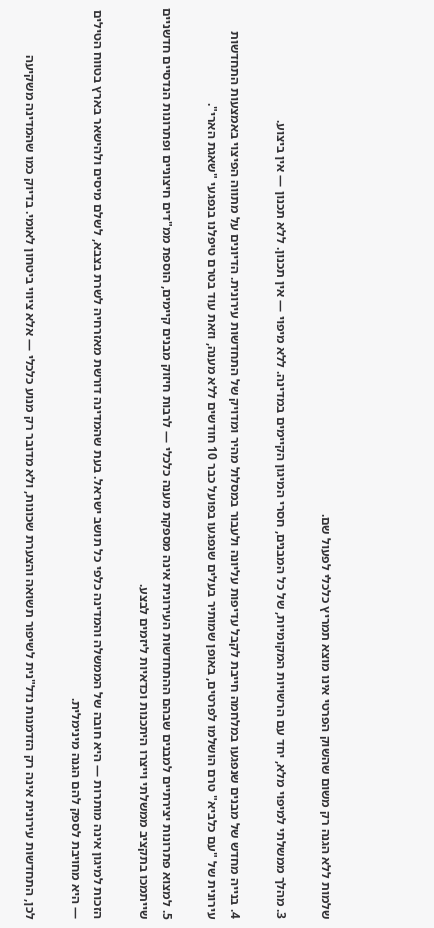שלמות ללא הגנה רק משום שהשוק הפרטי אינו מוצא תמריץ כלכלי לפעול שם.

3. מהלך ממשלתי למיפוי מלא, יחד עם הרשויות המקומיות, של כל המבנים, חסרי המיגון הקיימים במדינה. ללא מיפוי — אין תכנון. ללא תכנון — אין ביצוע.

4. בנייה מחדש של מבנים שנפגעו במלחמה חייבת לקבל עדיפות עליונה ולעבור במסלול מהיר ומדויק של התחדשות עירונית. הדיונים על מתווה הפיצוי באמצעות התחדשות עירונית של "עם כלביא" טרם הושלמו לפרטים, באופן שמותיר בעלים שנפגעו בפועל כבר 10 חודשים ללא מענה, וזאת עוד בטרם טיפלנו בנפגעי "שאגת הארי".

5. למצוא פתרונות יצירתיים למבנים שבהם ההתחדשות העירונית אינה מספקת מענה כלכלי — לרבות חיזוק מבנים קיימים, הוספת ממ"דים חיצוניים ופתרונות הנדסיים חדשניים שייתמכו בתקציב ממשלתי וייצרו היתכנות וכדאיות ליזמים לבצע.

הזכות למיגון אינה מותרות — היא חובה של הממשלה והמדינה כלפי כל תושב ישראל. בעת שהמדינה דורשת מאזרחיה לשרת בצבא, לשלם מיסים ולהישאר בארץ בטווח הטילים — היא מחויבת לספק להם הגנה מינימלית.

לכן, התחדשות עירונית אינה רק הזדמנות נדל"נית לשיפור תשואה והצערת שכונות, ולא מדובר רק מנוע כלכלי — אלא ציווי ביטחון לאומי. בדיוק כמו שהמדינה משקיעה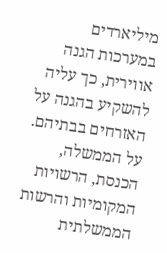מיליארדים במערכות הגנה אווירית, כך עליה להשקיע בהגנה על האזרחים בבתיהם. על הממשלה, הכנסת, הרשויות המקומיות והרשות הממשלתית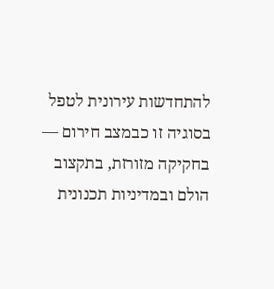להתחדשות עירונית לטפל בסוגיה זו כבמצב חירום — בחקיקה מזורזת, בתקצוב הולם ובמדיניות תכנונית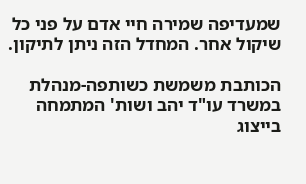שמעדיפה שמירה חיי אדם על פני כל שיקול אחר. המחדל הזה ניתן לתיקון.

הכותבת משמשת כשותפה-מנהלת במשרד עו"ד יהב ושות' המתמחה בייצוג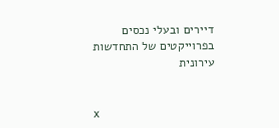דיירים ובעלי נכסים בפרוייקטים של התחדשות עירונית


x